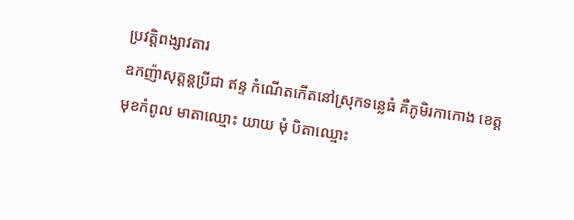ប្រវត្តិពង្សាវតារ
ឧកញ៉ាសុត្តន្តប្រីជា ឥន្ទ កំណើតកើតនៅស្រុកទន្លេធំ គឺភូមិរកាកោង ខេត្តមុខកំពូល មាតាឈ្មោះ យាយ មុំ បិតាឈ្មោះ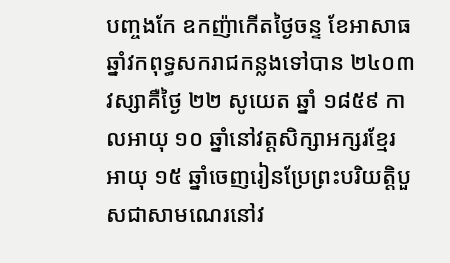បញ្ចងកែ ឧកញ៉ាកើតថ្ងៃចន្ទ ខែអាសាធឆ្នាំវកពុទ្ធសករាជកន្លងទៅបាន ២៤០៣ វស្សាគឺថ្ងៃ ២២ សូយេត ឆ្នាំ ១៨៥៩ កាលអាយុ ១០ ឆ្នាំនៅវត្តសិក្សាអក្សរខ្មែរ អាយុ ១៥ ឆ្នាំចេញរៀនប្រែព្រះបរិយត្តិបួសជាសាមណេរនៅវ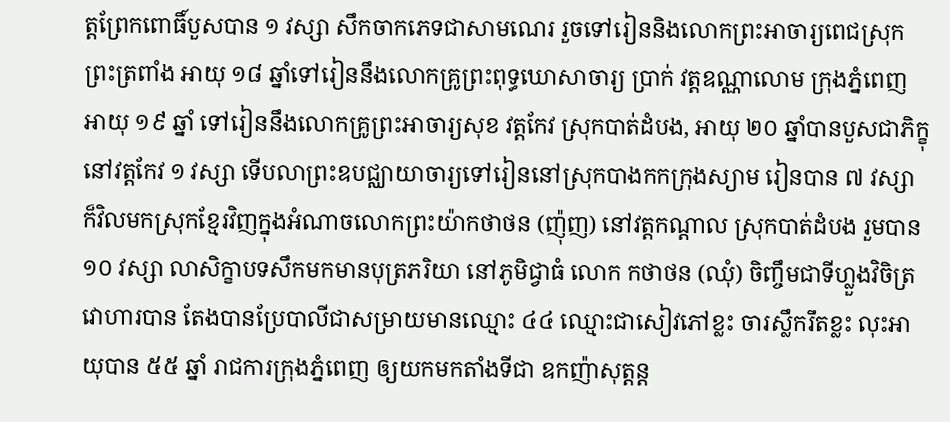ត្តព្រែកពោធិ៍បួសបាន ១ វស្សា សឹកចាកភេទជាសាមណេរ រួចទៅរៀននិងលោកព្រះអាចារ្យពេជស្រុកព្រះត្រពាំង អាយុ ១៨ ឆ្នាំទៅរៀននឹងលោកគ្រូព្រះពុទ្ធឃោសាចារ្យ ប្រាក់ វត្តឧណ្ណាលោម ក្រុងភ្នំពេញ អាយុ ១៩ ឆ្នាំ ទៅរៀននឹងលោកគ្រូព្រះអាចារ្យសុខ វត្តកែវ ស្រុកបាត់ដំបង, អាយុ ២០ ឆ្នាំបានបួសជាភិក្ខុនៅវត្តកែវ ១ វស្សា ទើបលាព្រះឧបជ្ឈាយាចារ្យទៅរៀននៅស្រុកបាងកកក្រុងស្យាម រៀនបាន ៧ វស្សា ក៏វិលមកស្រុកខ្មែរវិញក្នុងអំណាចលោកព្រះយ៉ាកថាថន (ញ៉ុញ) នៅវត្តកណ្ដាល ស្រុកបាត់ដំបង រួមបាន ១០ វស្សា លាសិក្ខាបទសឹកមកមានបុត្រភរិយា នៅភូមិជ្វាធំ លោក កថាថន (ឈុំ) ចិញ្ចឹមជាទីហ្លួងវិចិត្រវោហារបាន តែងបានប្រែបាលីជាសម្រាយមានឈ្មោះ ៤៤ ឈ្មោះជាសៀវភៅខ្លះ ចារស្លឹករឹតខ្លះ លុះអាយុបាន ៥៥ ឆ្នាំ រាជការក្រុងភ្នំពេញ ឲ្យយកមកតាំងទីជា ឧកញ៉ាសុត្តន្ត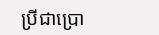ប្រីជាប្រោ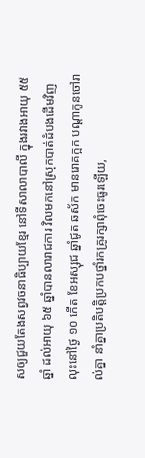សឲ្យជួយតែងសព្វវចនាធិប្បាយខ្មែរ នៅទីសាលាបាលី ក្នុងរវាងអាយុ ៥៥ ឆ្នាំ ដល់អាយុ ៦៥ ឆ្នាំបានលារាជការ វិលមកនៅស្រុកបាត់ដំបងដើមវិញ លុះនៅថ្ងៃ ១០ កើត ខែអស្សុជ ឆ្នាំជូត ឆស័ក មានរោគក្អក បណ្ដាកូនចៅរាល់គ្នា នាំគ្នាប្រតិបត្តិប្រកបថ្នាំរកគ្រូរក្សាពុំចេះធូរឡើយ,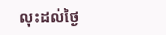លុះដល់ថ្ងៃ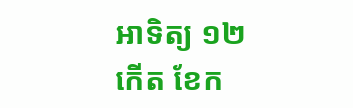អាទិត្យ ១២ កើត ខែក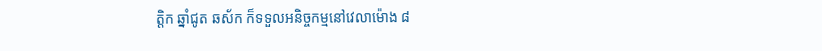ត្តិក ឆ្នាំជូត ឆស័ក ក៏ទទួលអនិច្ចកម្មនៅវេលាម៉ោង ៨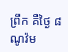ព្រឹក គឺថ្ងៃ ៨ ណូវ៉ម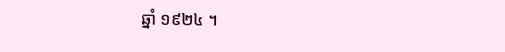ឆ្នាំ ១៩២៤ ។